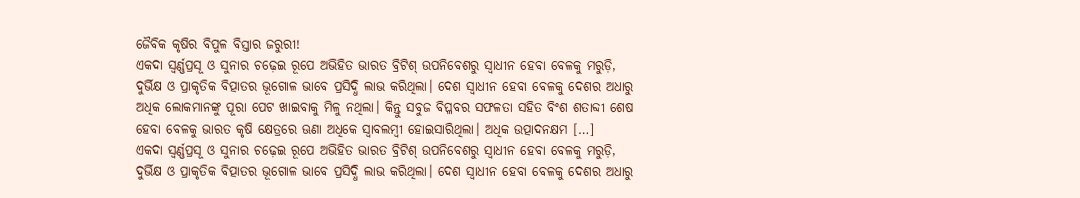ଜୈବିକ କୃଷିର ବିପୁଳ ବିସ୍ତାର ଜରୁରୀ!
ଏକଦା ସ୍ୱର୍ଣ୍ଣପ୍ରସୂ ଓ ସୁନାର ଚଢ଼େଇ ରୂପେ ଅଭିହିତ ଭାରତ ବ୍ରିଟିଶ୍ ଉପନିବେଶରୁ ସ୍ୱାଧୀନ ହେବା ବେଳକୁ ମରୁଡ଼ି, ଦୁର୍ଭିକ୍ଷ ଓ ପ୍ରାକୃତିକ ବିତ୍ପାତର ଭୂଗୋଳ ଭାବେ ପ୍ରସିଦ୍ଧି ଲାଭ କରିଥିଲା। ଦେଶ ସ୍ୱାଧୀନ ହେବା ବେଳକୁ ଦେଶର ଅଧାରୁ ଅଧିକ ଲୋକମାନଙ୍କୁ ପୂରା ପେଟ ଖାଇବାକୁ ମିଳୁ ନଥିଲା। କିନ୍ତୁ ସବୁଜ ବିପ୍ଳବର ସଫଳତା ସହିତ ବିଂଶ ଶତାବ୍ଦୀ ଶେଷ ହେବା ବେଳକୁ ଭାରତ କୃଷି କ୍ଷେତ୍ରରେ ଊଣା ଅଧିକେ ସ୍ୱାବଲମ୍ବୀ ହୋଇସାରିଥିଲା। ଅଧିକ ଉତ୍ପାଦନକ୍ଷମ […]
ଏକଦା ସ୍ୱର୍ଣ୍ଣପ୍ରସୂ ଓ ସୁନାର ଚଢ଼େଇ ରୂପେ ଅଭିହିତ ଭାରତ ବ୍ରିଟିଶ୍ ଉପନିବେଶରୁ ସ୍ୱାଧୀନ ହେବା ବେଳକୁ ମରୁଡ଼ି, ଦୁର୍ଭିକ୍ଷ ଓ ପ୍ରାକୃତିକ ବିତ୍ପାତର ଭୂଗୋଳ ଭାବେ ପ୍ରସିଦ୍ଧି ଲାଭ କରିଥିଲା। ଦେଶ ସ୍ୱାଧୀନ ହେବା ବେଳକୁ ଦେଶର ଅଧାରୁ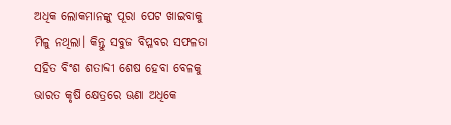ଅଧିକ ଲୋକମାନଙ୍କୁ ପୂରା ପେଟ ଖାଇବାକୁ ମିଳୁ ନଥିଲା। କିନ୍ତୁ ସବୁଜ ବିପ୍ଳବର ସଫଳତା ସହିତ ବିଂଶ ଶତାବ୍ଦୀ ଶେଷ ହେବା ବେଳକୁ ଭାରତ କୃଷି କ୍ଷେତ୍ରରେ ଊଣା ଅଧିକେ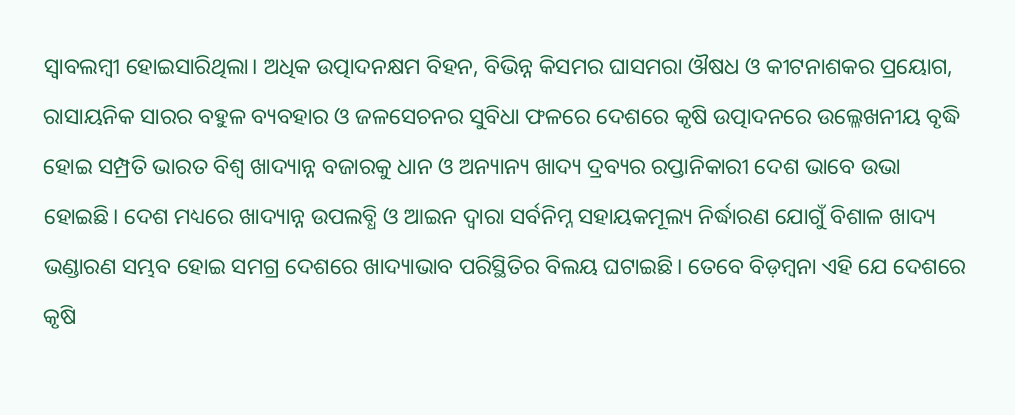ସ୍ୱାବଲମ୍ବୀ ହୋଇସାରିଥିଲା। ଅଧିକ ଉତ୍ପାଦନକ୍ଷମ ବିହନ, ବିଭିନ୍ନ କିସମର ଘାସମରା ଔଷଧ ଓ କୀଟନାଶକର ପ୍ରୟୋଗ, ରାସାୟନିକ ସାରର ବହୁଳ ବ୍ୟବହାର ଓ ଜଳସେଚନର ସୁବିଧା ଫଳରେ ଦେଶରେ କୃଷି ଉତ୍ପାଦନରେ ଉଲ୍ଳେଖନୀୟ ବୃଦ୍ଧି ହୋଇ ସମ୍ପ୍ରତି ଭାରତ ବିଶ୍ୱ ଖାଦ୍ୟାନ୍ନ ବଜାରକୁ ଧାନ ଓ ଅନ୍ୟାନ୍ୟ ଖାଦ୍ୟ ଦ୍ରବ୍ୟର ରପ୍ତାନିକାରୀ ଦେଶ ଭାବେ ଉଭା ହୋଇଛି। ଦେଶ ମଧ୍ୟରେ ଖାଦ୍ୟାନ୍ନ ଉପଲବ୍ଧି ଓ ଆଇନ ଦ୍ୱାରା ସର୍ବନିମ୍ନ ସହାୟକମୂଲ୍ୟ ନିର୍ଦ୍ଧାରଣ ଯୋଗୁଁ ବିଶାଳ ଖାଦ୍ୟ ଭଣ୍ଡାରଣ ସମ୍ଭବ ହୋଇ ସମଗ୍ର ଦେଶରେ ଖାଦ୍ୟାଭାବ ପରିସ୍ଥିତିର ବିଲୟ ଘଟାଇଛି। ତେବେ ବିଡ଼ମ୍ବନା ଏହି ଯେ ଦେଶରେ କୃଷି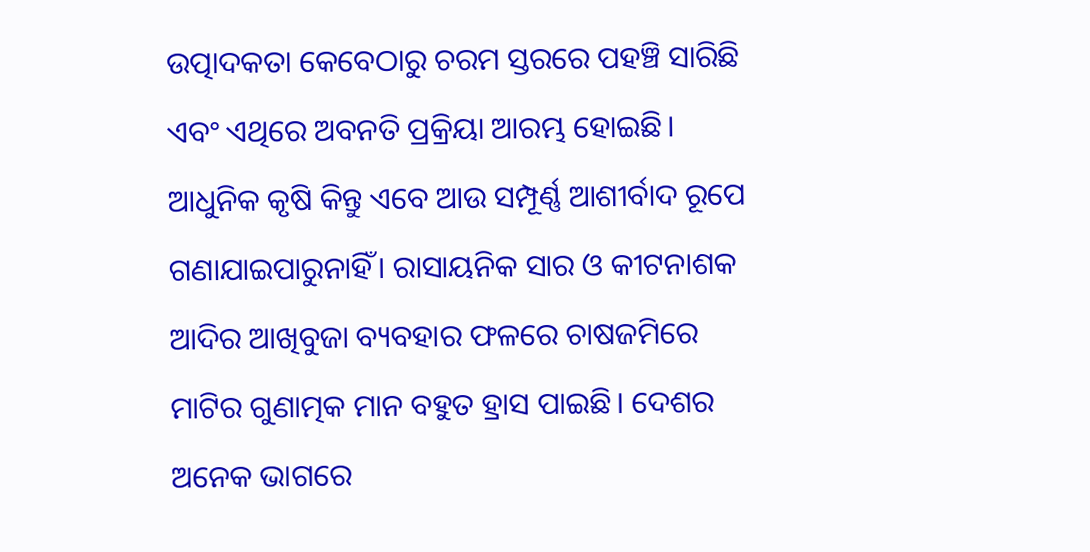ଉତ୍ପାଦକତା କେବେଠାରୁ ଚରମ ସ୍ତରରେ ପହଞ୍ଚି ସାରିଛି ଏବଂ ଏଥିରେ ଅବନତି ପ୍ରକ୍ରିୟା ଆରମ୍ଭ ହୋଇଛି।
ଆଧୁନିକ କୃଷି କିନ୍ତୁ ଏବେ ଆଉ ସମ୍ପୂର୍ଣ୍ଣ ଆଶୀର୍ବାଦ ରୂପେ ଗଣାଯାଇପାରୁନାହିଁ। ରାସାୟନିକ ସାର ଓ କୀଟନାଶକ ଆଦିର ଆଖିବୁଜା ବ୍ୟବହାର ଫଳରେ ଚାଷଜମିରେ ମାଟିର ଗୁଣାତ୍ମକ ମାନ ବହୁତ ହ୍ରାସ ପାଇଛି। ଦେଶର ଅନେକ ଭାଗରେ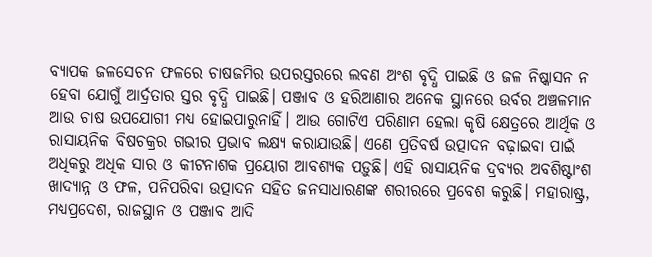ବ୍ୟାପକ ଜଳସେଚନ ଫଳରେ ଚାଷଜମିର ଉପରସ୍ତରରେ ଲବଣ ଅଂଶ ବୃଦ୍ଧି ପାଇଛି ଓ ଜଳ ନିଷ୍କାସନ ନ ହେବା ଯୋଗୁଁ ଆର୍ଦ୍ରତାର ସ୍ତର ବୃଦ୍ଧି ପାଇଛି। ପଞ୍ଜାବ ଓ ହରିଆଣାର ଅନେକ ସ୍ଥାନରେ ଉର୍ବର ଅଞ୍ଚଳମାନ ଆଉ ଚାଷ ଉପଯୋଗୀ ମଧ୍ୟ ହୋଇପାରୁନାହିଁ। ଆଉ ଗୋଟିଏ ପରିଣାମ ହେଲା କୃଷି କ୍ଷେତ୍ରରେ ଆର୍ଥିକ ଓ ରାସାୟନିକ ବିଷଚକ୍ରର ଗଭୀର ପ୍ରଭାବ ଲକ୍ଷ୍ୟ କରାଯାଉଛି। ଏଣେ ପ୍ରତିବର୍ଷ ଉତ୍ପାଦନ ବଢ଼ାଇବା ପାଇଁ ଅଧିକରୁ ଅଧିକ ସାର ଓ କୀଟନାଶକ ପ୍ରୟୋଗ ଆବଶ୍ୟକ ପଡ଼ୁଛି। ଏହି ରାସାୟନିକ ଦ୍ରବ୍ୟର ଅବଶିଷ୍ଟାଂଶ ଖାଦ୍ୟାନ୍ନ ଓ ଫଳ, ପନିପରିବା ଉତ୍ପାଦନ ସହିତ ଜନସାଧାରଣଙ୍କ ଶରୀରରେ ପ୍ରବେଶ କରୁଛି। ମହାରାଷ୍ଟ୍ର, ମଧ୍ୟପ୍ରଦେଶ, ରାଜସ୍ଥାନ ଓ ପଞ୍ଜାବ ଆଦି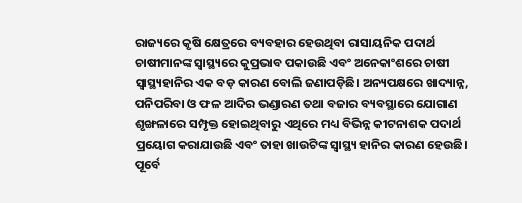ରାଜ୍ୟରେ କୃଷି କ୍ଷେତ୍ରରେ ବ୍ୟବହାର ହେଉଥିବା ରାସାୟନିକ ପଦାର୍ଥ ଚାଷୀମାନଙ୍କ ସ୍ୱାସ୍ଥ୍ୟରେ କୁପ୍ରଭାବ ପକାଉଛି ଏବଂ ଅନେକାଂଶରେ ଚାଷୀ ସ୍ୱାସ୍ଥ୍ୟହାନିର ଏକ ବଡ଼ କାରଣ ବୋଲି ଜଣାପଡ଼ିଛି। ଅନ୍ୟପକ୍ଷରେ ଖାଦ୍ୟାନ୍ନ, ପନିପରିବା ଓ ଫଳ ଆଦିର ଭଣ୍ଡାରଣ ତଥା ବଜାର ବ୍ୟବସ୍ଥାରେ ଯୋଗାଣ ଶୃଙ୍ଖଳାରେ ସମ୍ପୃକ୍ତ ହୋଇଥିବାରୁ ଏଥିରେ ମଧ୍ୟ ବିଭିନ୍ନ କୀଟନାଶକ ପଦାର୍ଥ ପ୍ରୟୋଗ କରାଯାଉଛି ଏବଂ ତାହା ଖାଉଟିଙ୍କ ସ୍ୱାସ୍ଥ୍ୟ ହାନିର କାରଣ ହେଉଛି। ପୂର୍ବେ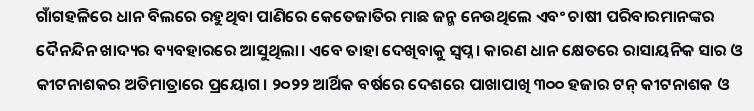ଗାଁଗହଳିରେ ଧାନ ବିଲରେ ରହୁଥିବା ପାଣିରେ କେତେଜାତିର ମାଛ ଜନ୍ମ ନେଉଥିଲେ ଏବଂ ଚାଷୀ ପରିବାରମାନଙ୍କର ଦୈନନ୍ଦିନ ଖାଦ୍ୟର ବ୍ୟବହାରରେ ଆସୁଥିଲା। ଏବେ ତାହା ଦେଖିବାକୁ ସ୍ୱପ୍ନ। କାରଣ ଧାନ କ୍ଷେତରେ ରାସାୟନିକ ସାର ଓ କୀଟନାଶକର ଅତିମାତ୍ରାରେ ପ୍ରୟୋଗ। ୨୦୨୨ ଆର୍ଥିକ ବର୍ଷରେ ଦେଶରେ ପାଖାପାଖି ୩୦୦ ହଜାର ଟନ୍ କୀଟନାଶକ ଓ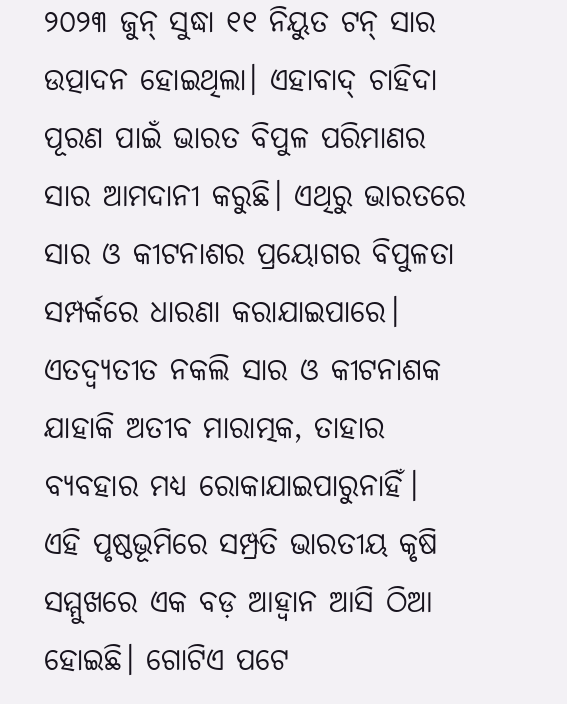୨୦୨୩ ଜୁନ୍ ସୁଦ୍ଧା ୧୧ ନିୟୁତ ଟନ୍ ସାର ଉତ୍ପାଦନ ହୋଇଥିଲା। ଏହାବାଦ୍ ଚାହିଦା ପୂରଣ ପାଇଁ ଭାରତ ବିପୁଳ ପରିମାଣର ସାର ଆମଦାନୀ କରୁଛି। ଏଥିରୁ ଭାରତରେ ସାର ଓ କୀଟନାଶର ପ୍ରୟୋଗର ବିପୁଳତା ସମ୍ପର୍କରେ ଧାରଣା କରାଯାଇପାରେ। ଏତଦ୍ବ୍ୟତୀତ ନକଲି ସାର ଓ କୀଟନାଶକ ଯାହାକି ଅତୀବ ମାରାତ୍ମକ, ତାହାର ବ୍ୟବହାର ମଧ୍ୟ ରୋକାଯାଇପାରୁନାହିଁ।
ଏହି ପୃଷ୍ଠଭୂମିରେ ସମ୍ପ୍ରତି ଭାରତୀୟ କୃଷି ସମ୍ମୁଖରେ ଏକ ବଡ଼ ଆହ୍ୱାନ ଆସି ଠିଆ ହୋଇଛି। ଗୋଟିଏ ପଟେ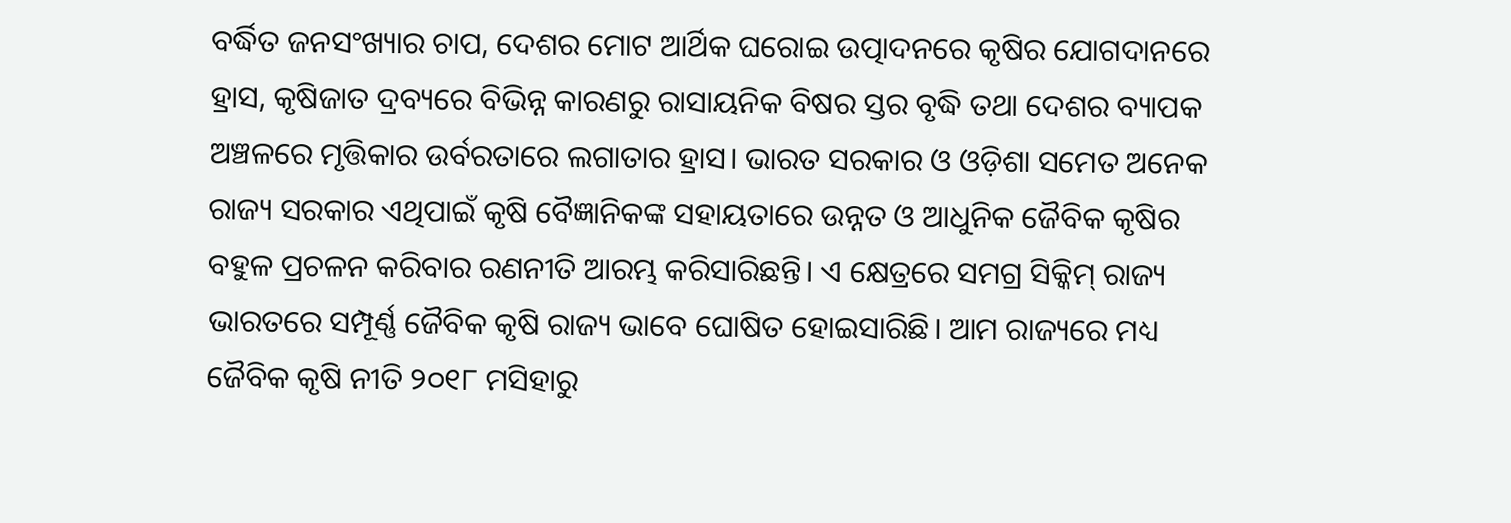ବର୍ଦ୍ଧିତ ଜନସଂଖ୍ୟାର ଚାପ, ଦେଶର ମୋଟ ଆର୍ଥିକ ଘରୋଇ ଉତ୍ପାଦନରେ କୃଷିର ଯୋଗଦାନରେ ହ୍ରାସ, କୃଷିଜାତ ଦ୍ରବ୍ୟରେ ବିଭିନ୍ନ କାରଣରୁ ରାସାୟନିକ ବିଷର ସ୍ତର ବୃଦ୍ଧି ତଥା ଦେଶର ବ୍ୟାପକ ଅଞ୍ଚଳରେ ମୃତ୍ତିକାର ଉର୍ବରତାରେ ଲଗାତାର ହ୍ରାସ। ଭାରତ ସରକାର ଓ ଓଡ଼ିଶା ସମେତ ଅନେକ ରାଜ୍ୟ ସରକାର ଏଥିପାଇଁ କୃଷି ବୈଜ୍ଞାନିକଙ୍କ ସହାୟତାରେ ଉନ୍ନତ ଓ ଆଧୁନିକ ଜୈବିକ କୃଷିର ବହୁଳ ପ୍ରଚଳନ କରିବାର ରଣନୀତି ଆରମ୍ଭ କରିସାରିଛନ୍ତି। ଏ କ୍ଷେତ୍ରରେ ସମଗ୍ର ସିକ୍କିମ୍ ରାଜ୍ୟ ଭାରତରେ ସମ୍ପୂର୍ଣ୍ଣ ଜୈବିକ କୃଷି ରାଜ୍ୟ ଭାବେ ଘୋଷିତ ହୋଇସାରିଛି। ଆମ ରାଜ୍ୟରେ ମଧ୍ୟ ଜୈବିକ କୃଷି ନୀତି ୨୦୧୮ ମସିହାରୁ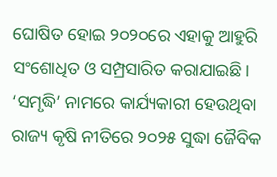ଘୋଷିତ ହୋଇ ୨୦୨୦ରେ ଏହାକୁ ଆହୁରି ସଂଶୋଧିତ ଓ ସମ୍ପ୍ରସାରିତ କରାଯାଇଛି। ‘ସମୃଦ୍ଧି’ ନାମରେ କାର୍ଯ୍ୟକାରୀ ହେଉଥିବା ରାଜ୍ୟ କୃଷି ନୀତିରେ ୨୦୨୫ ସୁଦ୍ଧା ଜୈବିକ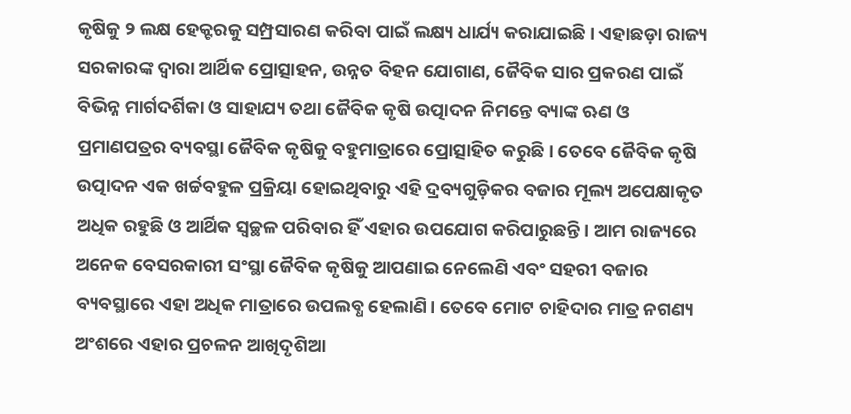କୃଷିକୁ ୨ ଲକ୍ଷ ହେକ୍ଟରକୁ ସମ୍ପ୍ରସାରଣ କରିବା ପାଇଁ ଲକ୍ଷ୍ୟ ଧାର୍ଯ୍ୟ କରାଯାଇଛି। ଏହାଛଡ଼ା ରାଜ୍ୟ ସରକାରଙ୍କ ଦ୍ୱାରା ଆର୍ଥିକ ପ୍ରୋତ୍ସାହନ, ଉନ୍ନତ ବିହନ ଯୋଗାଣ, ଜୈବିକ ସାର ପ୍ରକରଣ ପାଇଁ ବିଭିନ୍ନ ମାର୍ଗଦର୍ଶିକା ଓ ସାହାଯ୍ୟ ତଥା ଜୈବିକ କୃଷି ଉତ୍ପାଦନ ନିମନ୍ତେ ବ୍ୟାଙ୍କ ଋଣ ଓ ପ୍ରମାଣପତ୍ରର ବ୍ୟବସ୍ଥା ଜୈବିକ କୃଷିକୁ ବହୁମାତ୍ରାରେ ପ୍ରୋତ୍ସାହିତ କରୁଛି। ତେବେ ଜୈବିକ କୃଷି ଉତ୍ପାଦନ ଏକ ଖର୍ଚ୍ଚବହୁଳ ପ୍ରକ୍ରିୟା ହୋଇଥିବାରୁ ଏହି ଦ୍ରବ୍ୟଗୁଡ଼ିକର ବଜାର ମୂଲ୍ୟ ଅପେକ୍ଷାକୃତ ଅଧିକ ରହୁଛି ଓ ଆର୍ଥିକ ସ୍ୱଚ୍ଛଳ ପରିବାର ହିଁ ଏହାର ଉପଯୋଗ କରିପାରୁଛନ୍ତି। ଆମ ରାଜ୍ୟରେ ଅନେକ ବେସରକାରୀ ସଂସ୍ଥା ଜୈବିକ କୃଷିକୁ ଆପଣାଇ ନେଲେଣି ଏବଂ ସହରୀ ବଜାର ବ୍ୟବସ୍ଥାରେ ଏହା ଅଧିକ ମାତ୍ରାରେ ଉପଲବ୍ଧ ହେଲାଣି। ତେବେ ମୋଟ ଚାହିଦାର ମାତ୍ର ନଗଣ୍ୟ ଅଂଶରେ ଏହାର ପ୍ରଚଳନ ଆଖିଦୃଶିଆ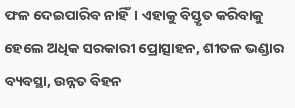ଫଳ ଦେଇପାରିବ ନାହିଁ। ଏହାକୁ ବିସ୍ତୃତ କରିବାକୁ ହେଲେ ଅଧିକ ସରକାରୀ ପ୍ରୋତ୍ସାହନ, ଶୀତଳ ଭଣ୍ଡାର ବ୍ୟବସ୍ଥା, ଉନ୍ନତ ବିହନ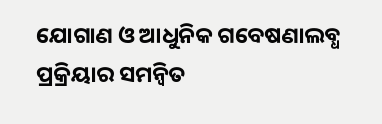ଯୋଗାଣ ଓ ଆଧୁନିକ ଗବେଷଣାଲବ୍ଧ ପ୍ରକ୍ରିୟାର ସମନ୍ୱିତ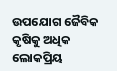ଉପଯୋଗ ଜୈବିକ କୃଷିକୁ ଅଧିକ ଲୋକପ୍ରିୟ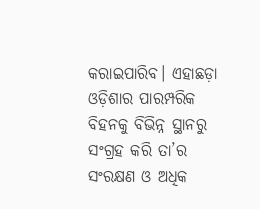କରାଇପାରିବ। ଏହାଛଡ଼ା ଓଡ଼ିଶାର ପାରମ୍ପରିକ ବିହନକୁ ବିଭିନ୍ନ ସ୍ଥାନରୁ ସଂଗ୍ରହ କରି ତା’ର ସଂରକ୍ଷଣ ଓ ଅଧିକ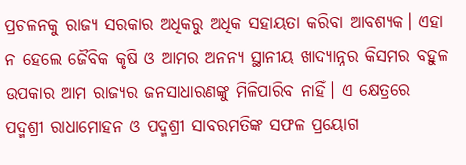ପ୍ରଚଳନକୁ ରାଜ୍ୟ ସରକାର ଅଧିକରୁ ଅଧିକ ସହାୟତା କରିବା ଆବଶ୍ୟକ। ଏହା ନ ହେଲେ ଜୈବିକ କୃଷି ଓ ଆମର ଅନନ୍ୟ ସ୍ଥାନୀୟ ଖାଦ୍ୟାନ୍ନର କିସମର ବହୁଳ ଉପକାର ଆମ ରାଜ୍ୟର ଜନସାଧାରଣଙ୍କୁ ମିଳିପାରିବ ନାହିଁ। ଏ କ୍ଷେତ୍ରରେ ପଦ୍ମଶ୍ରୀ ରାଧାମୋହନ ଓ ପଦ୍ମଶ୍ରୀ ସାବରମତିଙ୍କ ସଫଳ ପ୍ରୟୋଗ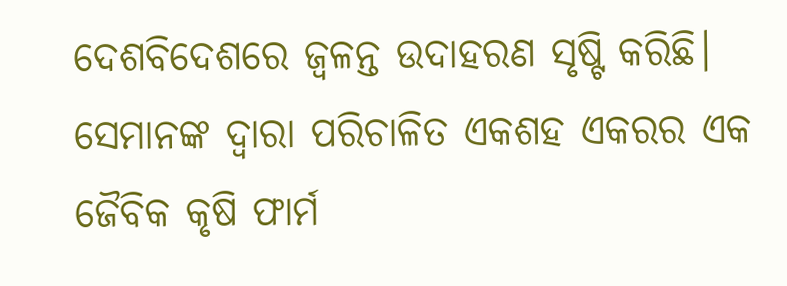ଦେଶବିଦେଶରେ ଜ୍ୱଳନ୍ତ ଉଦାହରଣ ସୃଷ୍ଟି କରିଛି। ସେମାନଙ୍କ ଦ୍ୱାରା ପରିଚାଳିତ ଏକଶହ ଏକରର ଏକ ଜୈବିକ କୃଷି ଫାର୍ମ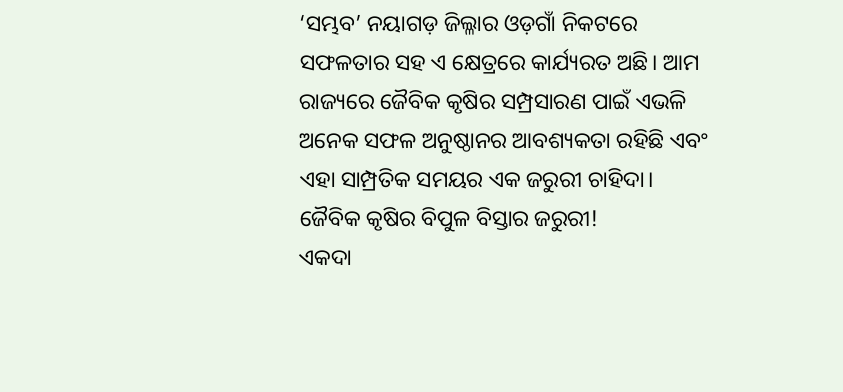‘ସମ୍ଭବ’ ନୟାଗଡ଼ ଜିଲ୍ଳାର ଓଡ଼ଗାଁ ନିକଟରେ ସଫଳତାର ସହ ଏ କ୍ଷେତ୍ରରେ କାର୍ଯ୍ୟରତ ଅଛି। ଆମ ରାଜ୍ୟରେ ଜୈବିକ କୃଷିର ସମ୍ପ୍ରସାରଣ ପାଇଁ ଏଭଳି ଅନେକ ସଫଳ ଅନୁଷ୍ଠାନର ଆବଶ୍ୟକତା ରହିଛି ଏବଂ ଏହା ସାମ୍ପ୍ରତିକ ସମୟର ଏକ ଜରୁରୀ ଚାହିଦା।
ଜୈବିକ କୃଷିର ବିପୁଳ ବିସ୍ତାର ଜରୁରୀ!
ଏକଦା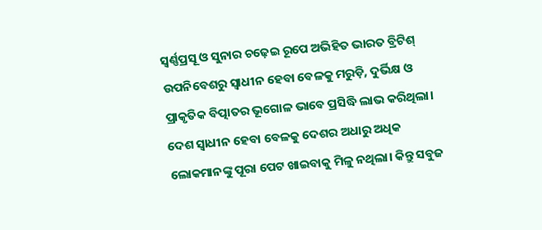ସ୍ୱର୍ଣ୍ଣପ୍ରସୂ ଓ ସୁନାର ଚଢ଼େଇ ରୂପେ ଅଭିହିତ ଭାରତ ବ୍ରିଟିଶ୍ ଉପନିବେଶରୁ ସ୍ୱାଧୀନ ହେବା ବେଳକୁ ମରୁଡ଼ି, ଦୁର୍ଭିକ୍ଷ ଓ ପ୍ରାକୃତିକ ବିତ୍ପାତର ଭୂଗୋଳ ଭାବେ ପ୍ରସିଦ୍ଧି ଲାଭ କରିଥିଲା। ଦେଶ ସ୍ୱାଧୀନ ହେବା ବେଳକୁ ଦେଶର ଅଧାରୁ ଅଧିକ ଲୋକମାନଙ୍କୁ ପୂରା ପେଟ ଖାଇବାକୁ ମିଳୁ ନଥିଲା। କିନ୍ତୁ ସବୁଜ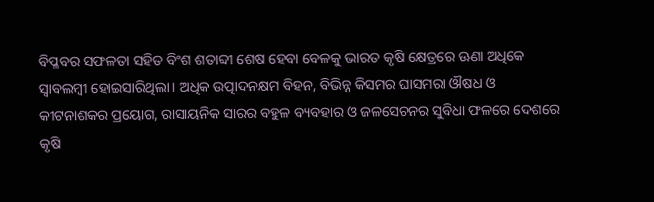ବିପ୍ଳବର ସଫଳତା ସହିତ ବିଂଶ ଶତାବ୍ଦୀ ଶେଷ ହେବା ବେଳକୁ ଭାରତ କୃଷି କ୍ଷେତ୍ରରେ ଊଣା ଅଧିକେ ସ୍ୱାବଲମ୍ବୀ ହୋଇସାରିଥିଲା। ଅଧିକ ଉତ୍ପାଦନକ୍ଷମ ବିହନ, ବିଭିନ୍ନ କିସମର ଘାସମରା ଔଷଧ ଓ କୀଟନାଶକର ପ୍ରୟୋଗ, ରାସାୟନିକ ସାରର ବହୁଳ ବ୍ୟବହାର ଓ ଜଳସେଚନର ସୁବିଧା ଫଳରେ ଦେଶରେ କୃଷି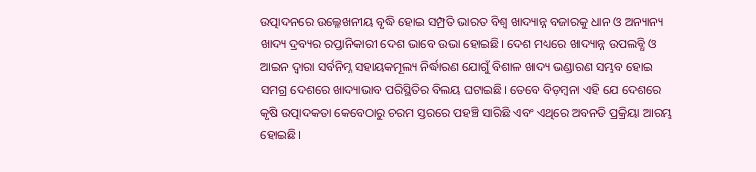ଉତ୍ପାଦନରେ ଉଲ୍ଳେଖନୀୟ ବୃଦ୍ଧି ହୋଇ ସମ୍ପ୍ରତି ଭାରତ ବିଶ୍ୱ ଖାଦ୍ୟାନ୍ନ ବଜାରକୁ ଧାନ ଓ ଅନ୍ୟାନ୍ୟ ଖାଦ୍ୟ ଦ୍ରବ୍ୟର ରପ୍ତାନିକାରୀ ଦେଶ ଭାବେ ଉଭା ହୋଇଛି। ଦେଶ ମଧ୍ୟରେ ଖାଦ୍ୟାନ୍ନ ଉପଲବ୍ଧି ଓ ଆଇନ ଦ୍ୱାରା ସର୍ବନିମ୍ନ ସହାୟକମୂଲ୍ୟ ନିର୍ଦ୍ଧାରଣ ଯୋଗୁଁ ବିଶାଳ ଖାଦ୍ୟ ଭଣ୍ଡାରଣ ସମ୍ଭବ ହୋଇ ସମଗ୍ର ଦେଶରେ ଖାଦ୍ୟାଭାବ ପରିସ୍ଥିତିର ବିଲୟ ଘଟାଇଛି। ତେବେ ବିଡ଼ମ୍ବନା ଏହି ଯେ ଦେଶରେ କୃଷି ଉତ୍ପାଦକତା କେବେଠାରୁ ଚରମ ସ୍ତରରେ ପହଞ୍ଚି ସାରିଛି ଏବଂ ଏଥିରେ ଅବନତି ପ୍ରକ୍ରିୟା ଆରମ୍ଭ ହୋଇଛି।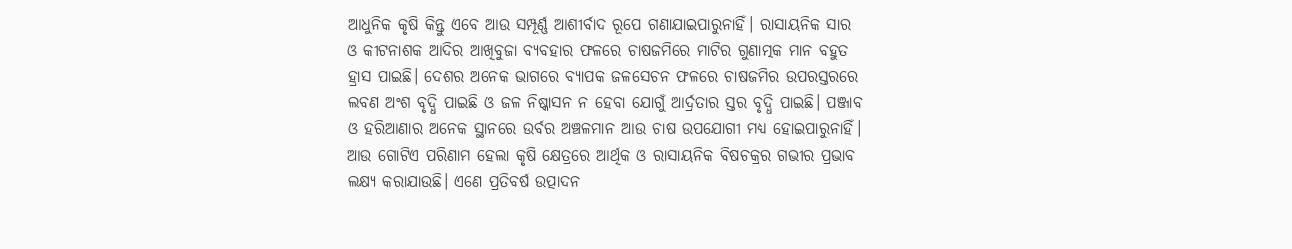ଆଧୁନିକ କୃଷି କିନ୍ତୁ ଏବେ ଆଉ ସମ୍ପୂର୍ଣ୍ଣ ଆଶୀର୍ବାଦ ରୂପେ ଗଣାଯାଇପାରୁନାହିଁ। ରାସାୟନିକ ସାର ଓ କୀଟନାଶକ ଆଦିର ଆଖିବୁଜା ବ୍ୟବହାର ଫଳରେ ଚାଷଜମିରେ ମାଟିର ଗୁଣାତ୍ମକ ମାନ ବହୁତ ହ୍ରାସ ପାଇଛି। ଦେଶର ଅନେକ ଭାଗରେ ବ୍ୟାପକ ଜଳସେଚନ ଫଳରେ ଚାଷଜମିର ଉପରସ୍ତରରେ ଲବଣ ଅଂଶ ବୃଦ୍ଧି ପାଇଛି ଓ ଜଳ ନିଷ୍କାସନ ନ ହେବା ଯୋଗୁଁ ଆର୍ଦ୍ରତାର ସ୍ତର ବୃଦ୍ଧି ପାଇଛି। ପଞ୍ଜାବ ଓ ହରିଆଣାର ଅନେକ ସ୍ଥାନରେ ଉର୍ବର ଅଞ୍ଚଳମାନ ଆଉ ଚାଷ ଉପଯୋଗୀ ମଧ୍ୟ ହୋଇପାରୁନାହିଁ। ଆଉ ଗୋଟିଏ ପରିଣାମ ହେଲା କୃଷି କ୍ଷେତ୍ରରେ ଆର୍ଥିକ ଓ ରାସାୟନିକ ବିଷଚକ୍ରର ଗଭୀର ପ୍ରଭାବ ଲକ୍ଷ୍ୟ କରାଯାଉଛି। ଏଣେ ପ୍ରତିବର୍ଷ ଉତ୍ପାଦନ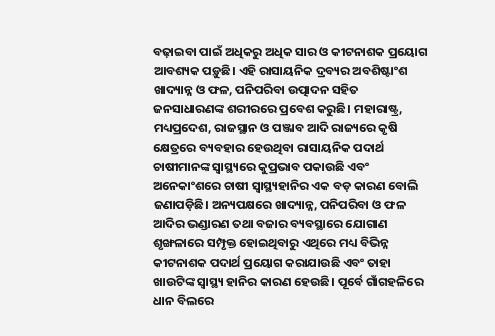ବଢ଼ାଇବା ପାଇଁ ଅଧିକରୁ ଅଧିକ ସାର ଓ କୀଟନାଶକ ପ୍ରୟୋଗ ଆବଶ୍ୟକ ପଡ଼ୁଛି। ଏହି ରାସାୟନିକ ଦ୍ରବ୍ୟର ଅବଶିଷ୍ଟାଂଶ ଖାଦ୍ୟାନ୍ନ ଓ ଫଳ, ପନିପରିବା ଉତ୍ପାଦନ ସହିତ ଜନସାଧାରଣଙ୍କ ଶରୀରରେ ପ୍ରବେଶ କରୁଛି। ମହାରାଷ୍ଟ୍ର, ମଧ୍ୟପ୍ରଦେଶ, ରାଜସ୍ଥାନ ଓ ପଞ୍ଜାବ ଆଦି ରାଜ୍ୟରେ କୃଷି କ୍ଷେତ୍ରରେ ବ୍ୟବହାର ହେଉଥିବା ରାସାୟନିକ ପଦାର୍ଥ ଚାଷୀମାନଙ୍କ ସ୍ୱାସ୍ଥ୍ୟରେ କୁପ୍ରଭାବ ପକାଉଛି ଏବଂ ଅନେକାଂଶରେ ଚାଷୀ ସ୍ୱାସ୍ଥ୍ୟହାନିର ଏକ ବଡ଼ କାରଣ ବୋଲି ଜଣାପଡ଼ିଛି। ଅନ୍ୟପକ୍ଷରେ ଖାଦ୍ୟାନ୍ନ, ପନିପରିବା ଓ ଫଳ ଆଦିର ଭଣ୍ଡାରଣ ତଥା ବଜାର ବ୍ୟବସ୍ଥାରେ ଯୋଗାଣ ଶୃଙ୍ଖଳାରେ ସମ୍ପୃକ୍ତ ହୋଇଥିବାରୁ ଏଥିରେ ମଧ୍ୟ ବିଭିନ୍ନ କୀଟନାଶକ ପଦାର୍ଥ ପ୍ରୟୋଗ କରାଯାଉଛି ଏବଂ ତାହା ଖାଉଟିଙ୍କ ସ୍ୱାସ୍ଥ୍ୟ ହାନିର କାରଣ ହେଉଛି। ପୂର୍ବେ ଗାଁଗହଳିରେ ଧାନ ବିଲରେ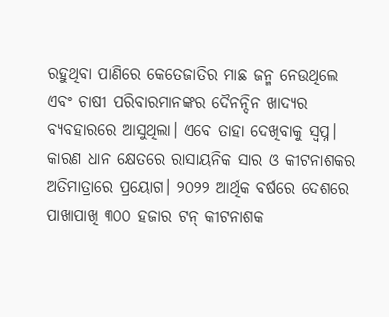ରହୁଥିବା ପାଣିରେ କେତେଜାତିର ମାଛ ଜନ୍ମ ନେଉଥିଲେ ଏବଂ ଚାଷୀ ପରିବାରମାନଙ୍କର ଦୈନନ୍ଦିନ ଖାଦ୍ୟର ବ୍ୟବହାରରେ ଆସୁଥିଲା। ଏବେ ତାହା ଦେଖିବାକୁ ସ୍ୱପ୍ନ। କାରଣ ଧାନ କ୍ଷେତରେ ରାସାୟନିକ ସାର ଓ କୀଟନାଶକର ଅତିମାତ୍ରାରେ ପ୍ରୟୋଗ। ୨୦୨୨ ଆର୍ଥିକ ବର୍ଷରେ ଦେଶରେ ପାଖାପାଖି ୩୦୦ ହଜାର ଟନ୍ କୀଟନାଶକ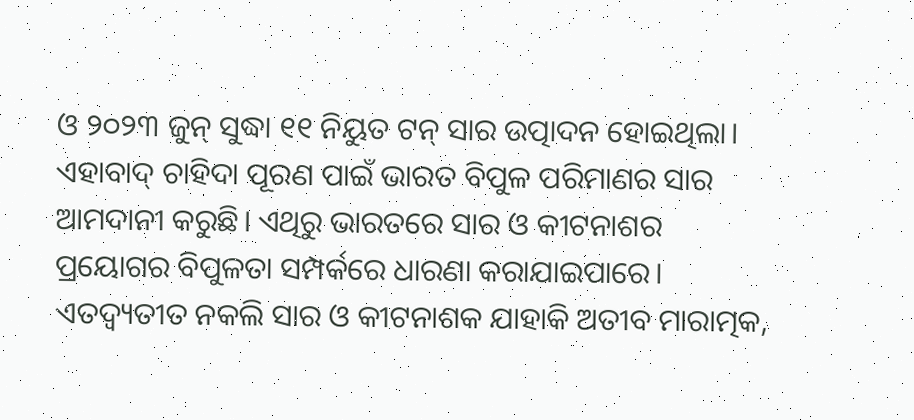ଓ ୨୦୨୩ ଜୁନ୍ ସୁଦ୍ଧା ୧୧ ନିୟୁତ ଟନ୍ ସାର ଉତ୍ପାଦନ ହୋଇଥିଲା। ଏହାବାଦ୍ ଚାହିଦା ପୂରଣ ପାଇଁ ଭାରତ ବିପୁଳ ପରିମାଣର ସାର ଆମଦାନୀ କରୁଛି। ଏଥିରୁ ଭାରତରେ ସାର ଓ କୀଟନାଶର ପ୍ରୟୋଗର ବିପୁଳତା ସମ୍ପର୍କରେ ଧାରଣା କରାଯାଇପାରେ। ଏତଦ୍ବ୍ୟତୀତ ନକଲି ସାର ଓ କୀଟନାଶକ ଯାହାକି ଅତୀବ ମାରାତ୍ମକ,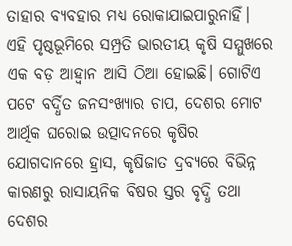ତାହାର ବ୍ୟବହାର ମଧ୍ୟ ରୋକାଯାଇପାରୁନାହିଁ।
ଏହି ପୃଷ୍ଠଭୂମିରେ ସମ୍ପ୍ରତି ଭାରତୀୟ କୃଷି ସମ୍ମୁଖରେ ଏକ ବଡ଼ ଆହ୍ୱାନ ଆସି ଠିଆ ହୋଇଛି। ଗୋଟିଏ ପଟେ ବର୍ଦ୍ଧିତ ଜନସଂଖ୍ୟାର ଚାପ, ଦେଶର ମୋଟ ଆର୍ଥିକ ଘରୋଇ ଉତ୍ପାଦନରେ କୃଷିର ଯୋଗଦାନରେ ହ୍ରାସ, କୃଷିଜାତ ଦ୍ରବ୍ୟରେ ବିଭିନ୍ନ କାରଣରୁ ରାସାୟନିକ ବିଷର ସ୍ତର ବୃଦ୍ଧି ତଥା ଦେଶର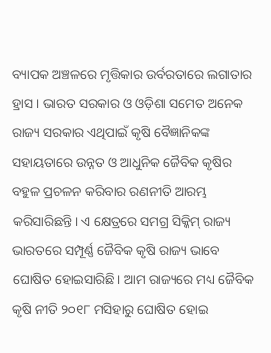ବ୍ୟାପକ ଅଞ୍ଚଳରେ ମୃତ୍ତିକାର ଉର୍ବରତାରେ ଲଗାତାର ହ୍ରାସ। ଭାରତ ସରକାର ଓ ଓଡ଼ିଶା ସମେତ ଅନେକ ରାଜ୍ୟ ସରକାର ଏଥିପାଇଁ କୃଷି ବୈଜ୍ଞାନିକଙ୍କ ସହାୟତାରେ ଉନ୍ନତ ଓ ଆଧୁନିକ ଜୈବିକ କୃଷିର ବହୁଳ ପ୍ରଚଳନ କରିବାର ରଣନୀତି ଆରମ୍ଭ କରିସାରିଛନ୍ତି। ଏ କ୍ଷେତ୍ରରେ ସମଗ୍ର ସିକ୍କିମ୍ ରାଜ୍ୟ ଭାରତରେ ସମ୍ପୂର୍ଣ୍ଣ ଜୈବିକ କୃଷି ରାଜ୍ୟ ଭାବେ ଘୋଷିତ ହୋଇସାରିଛି। ଆମ ରାଜ୍ୟରେ ମଧ୍ୟ ଜୈବିକ କୃଷି ନୀତି ୨୦୧୮ ମସିହାରୁ ଘୋଷିତ ହୋଇ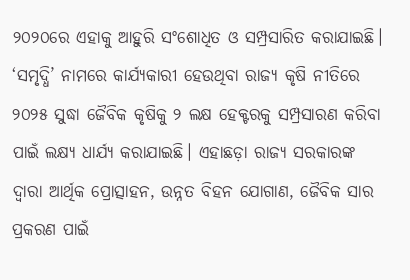୨୦୨୦ରେ ଏହାକୁ ଆହୁରି ସଂଶୋଧିତ ଓ ସମ୍ପ୍ରସାରିତ କରାଯାଇଛି। ‘ସମୃଦ୍ଧି’ ନାମରେ କାର୍ଯ୍ୟକାରୀ ହେଉଥିବା ରାଜ୍ୟ କୃଷି ନୀତିରେ ୨୦୨୫ ସୁଦ୍ଧା ଜୈବିକ କୃଷିକୁ ୨ ଲକ୍ଷ ହେକ୍ଟରକୁ ସମ୍ପ୍ରସାରଣ କରିବା ପାଇଁ ଲକ୍ଷ୍ୟ ଧାର୍ଯ୍ୟ କରାଯାଇଛି। ଏହାଛଡ଼ା ରାଜ୍ୟ ସରକାରଙ୍କ ଦ୍ୱାରା ଆର୍ଥିକ ପ୍ରୋତ୍ସାହନ, ଉନ୍ନତ ବିହନ ଯୋଗାଣ, ଜୈବିକ ସାର ପ୍ରକରଣ ପାଇଁ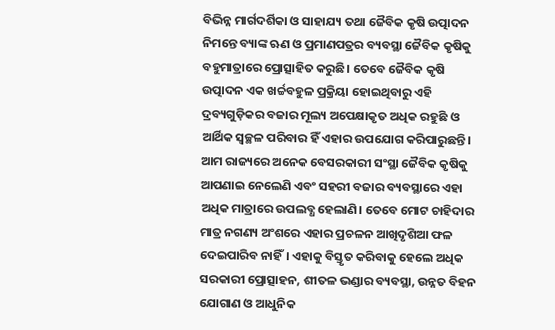ବିଭିନ୍ନ ମାର୍ଗଦର୍ଶିକା ଓ ସାହାଯ୍ୟ ତଥା ଜୈବିକ କୃଷି ଉତ୍ପାଦନ ନିମନ୍ତେ ବ୍ୟାଙ୍କ ଋଣ ଓ ପ୍ରମାଣପତ୍ରର ବ୍ୟବସ୍ଥା ଜୈବିକ କୃଷିକୁ ବହୁମାତ୍ରାରେ ପ୍ରୋତ୍ସାହିତ କରୁଛି। ତେବେ ଜୈବିକ କୃଷି ଉତ୍ପାଦନ ଏକ ଖର୍ଚ୍ଚବହୁଳ ପ୍ରକ୍ରିୟା ହୋଇଥିବାରୁ ଏହି ଦ୍ରବ୍ୟଗୁଡ଼ିକର ବଜାର ମୂଲ୍ୟ ଅପେକ୍ଷାକୃତ ଅଧିକ ରହୁଛି ଓ ଆର୍ଥିକ ସ୍ୱଚ୍ଛଳ ପରିବାର ହିଁ ଏହାର ଉପଯୋଗ କରିପାରୁଛନ୍ତି। ଆମ ରାଜ୍ୟରେ ଅନେକ ବେସରକାରୀ ସଂସ୍ଥା ଜୈବିକ କୃଷିକୁ ଆପଣାଇ ନେଲେଣି ଏବଂ ସହରୀ ବଜାର ବ୍ୟବସ୍ଥାରେ ଏହା ଅଧିକ ମାତ୍ରାରେ ଉପଲବ୍ଧ ହେଲାଣି। ତେବେ ମୋଟ ଚାହିଦାର ମାତ୍ର ନଗଣ୍ୟ ଅଂଶରେ ଏହାର ପ୍ରଚଳନ ଆଖିଦୃଶିଆ ଫଳ ଦେଇପାରିବ ନାହିଁ। ଏହାକୁ ବିସ୍ତୃତ କରିବାକୁ ହେଲେ ଅଧିକ ସରକାରୀ ପ୍ରୋତ୍ସାହନ, ଶୀତଳ ଭଣ୍ଡାର ବ୍ୟବସ୍ଥା, ଉନ୍ନତ ବିହନ ଯୋଗାଣ ଓ ଆଧୁନିକ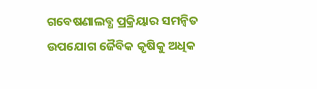ଗବେଷଣାଲବ୍ଧ ପ୍ରକ୍ରିୟାର ସମନ୍ୱିତ ଉପଯୋଗ ଜୈବିକ କୃଷିକୁ ଅଧିକ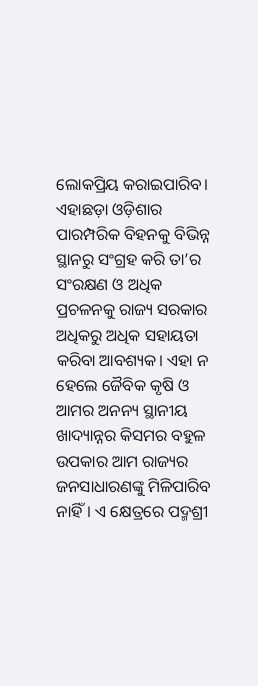ଲୋକପ୍ରିୟ କରାଇପାରିବ। ଏହାଛଡ଼ା ଓଡ଼ିଶାର ପାରମ୍ପରିକ ବିହନକୁ ବିଭିନ୍ନ ସ୍ଥାନରୁ ସଂଗ୍ରହ କରି ତା’ର ସଂରକ୍ଷଣ ଓ ଅଧିକ ପ୍ରଚଳନକୁ ରାଜ୍ୟ ସରକାର ଅଧିକରୁ ଅଧିକ ସହାୟତା କରିବା ଆବଶ୍ୟକ। ଏହା ନ ହେଲେ ଜୈବିକ କୃଷି ଓ ଆମର ଅନନ୍ୟ ସ୍ଥାନୀୟ ଖାଦ୍ୟାନ୍ନର କିସମର ବହୁଳ ଉପକାର ଆମ ରାଜ୍ୟର ଜନସାଧାରଣଙ୍କୁ ମିଳିପାରିବ ନାହିଁ। ଏ କ୍ଷେତ୍ରରେ ପଦ୍ମଶ୍ରୀ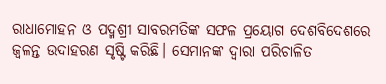ରାଧାମୋହନ ଓ ପଦ୍ମଶ୍ରୀ ସାବରମତିଙ୍କ ସଫଳ ପ୍ରୟୋଗ ଦେଶବିଦେଶରେ ଜ୍ୱଳନ୍ତ ଉଦାହରଣ ସୃଷ୍ଟି କରିଛି। ସେମାନଙ୍କ ଦ୍ୱାରା ପରିଚାଳିତ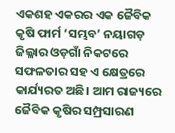ଏକଶହ ଏକରର ଏକ ଜୈବିକ କୃଷି ଫାର୍ମ ‘ସମ୍ଭବ’ ନୟାଗଡ଼ ଜିଲ୍ଳାର ଓଡ଼ଗାଁ ନିକଟରେ ସଫଳତାର ସହ ଏ କ୍ଷେତ୍ରରେ କାର୍ଯ୍ୟରତ ଅଛି। ଆମ ରାଜ୍ୟରେ ଜୈବିକ କୃଷିର ସମ୍ପ୍ରସାରଣ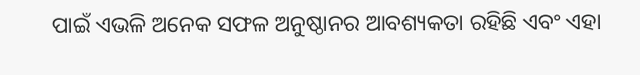ପାଇଁ ଏଭଳି ଅନେକ ସଫଳ ଅନୁଷ୍ଠାନର ଆବଶ୍ୟକତା ରହିଛି ଏବଂ ଏହା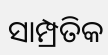ସାମ୍ପ୍ରତିକ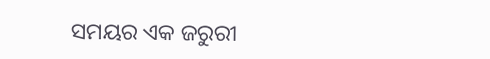ସମୟର ଏକ ଜରୁରୀ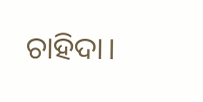ଚାହିଦା।